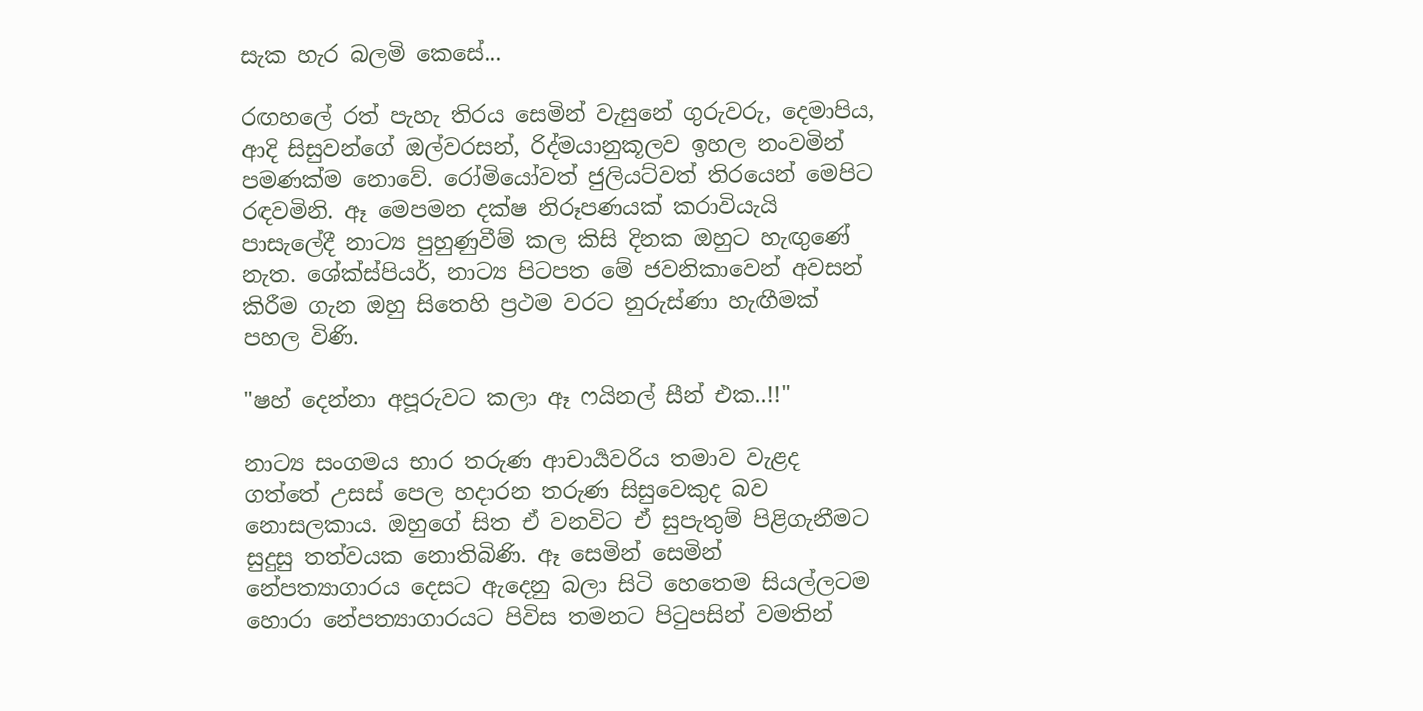සැක හැර බලමි කෙසේ...

රඟහලේ රත් පැහැ තිරය සෙමින් වැසුනේ ගුරුවරු, දෙමාපිය, ආදි සිසුවන්ගේ ඔල්වරසන්, රිද්මයානුකූලව ඉහල නංවමින් පමණක්ම නොවේ. රෝමියෝවත් ජුලියට්වත් තිරයෙන් මෙපිට රඳවමිනි. ඈ මෙපමන දක්ෂ නිරූපණයක් කරාවියැයි පාසැලේදී නාට්‍ය පුහුණුවීම් කල කිසි දිනක ඔහුට හැඟුණේ නැත. ශේක්ස්පියර්, නාට්‍ය පිටපත මේ ජවනිකාවෙන් අවසන් කිරීම ගැන ඔහු සිතෙහි ප්‍රථම වරට නුරුස්ණා හැඟීමක් පහල විණි.

"ෂහ් දෙන්නා අපූරුවට කලා ඈ ෆයිනල් සීන් එක..!!"

නාට්‍ය සංගමය භාර තරුණ ආචාර්‍යවරිය තමාව වැළද ගත්තේ උසස් පෙල හදාරන තරුණ සිසුවෙකුද බව නොසලකාය. ඔහුගේ සිත ඒ වනවිට ඒ සුපැතුම් පිළිගැනීමට සුදුසු තත්වයක නොතිබිණි. ඈ සෙමින් සෙමින් නේපත්‍යාගාරය දෙසට ඇදෙනු බලා සිටි හෙතෙම සියල්ලටම හොරා නේපත්‍යාගාරයට පිවිස තමනට පිටුපසින් වමතින්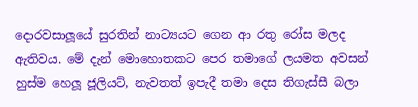දොරවසාලූයේ සුරතින් නාට්‍යයට ගෙන ආ රතු රෝස මලද ඇතිවය. මේ දැන් මොහොතකට පෙර තමාගේ ලයමත අවසන් හුස්ම හෙලූ ජූලියට්, නැවතත් ඉපැදී තමා දෙස තිගැස්සී බලා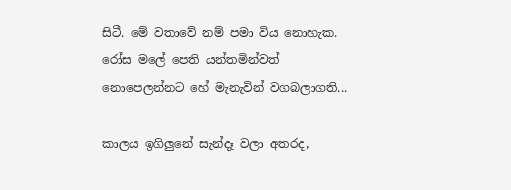සිටී. මේ වතාවේ නම් පමා විය නොහැක. රෝස මලේ පෙති යන්තමින්වත් නොපෙලන්නට හේ මැනැවින් වගබලාගති...

කාලය ඉගිලුනේ සැන්දෑ වලා අතරද,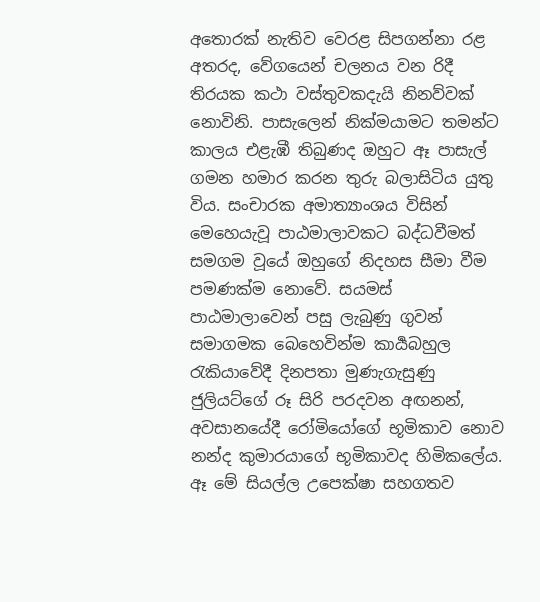අතොරක් නැතිව වෙරළ සිපගන්නා රළ අතරද, වේගයෙන් චලනය වන රිදී තිරයක කථා වස්තුවකදැයි නිනව්වක් නොවිනි. පාසැලෙන් නික්මයාමට තමන්ට කාලය එළැඹී තිබුණද ඔහුට ඈ පාසැල් ගමන හමාර කරන තුරු බලාසිටිය යුතු විය. සංචාරක අමාත්‍යාංශය විසින් මෙහෙයැවූ පාඨමාලාවකට බද්ධවීමත් සමගම වූයේ ඔහුගේ නිදහස සීමා වීම පමණක්ම නොවේ. සයමස් පාඨමාලාවෙන් පසු ලැබුණු ගුවන් සමාගමක බෙහෙවින්ම කාර්‍යබහුල රැකියාවේදී දිනපතා මුණැගැසුණු ජුලියට්ගේ රූ සිරි පරදවන අඟනන්, අවසානයේදී රෝමියෝගේ භූමිකාව නොව නන්ද කුමාරයාගේ භූමිකාවද හිමිකලේය. ඈ මේ සියල්ල උපෙක්ෂා සහගතව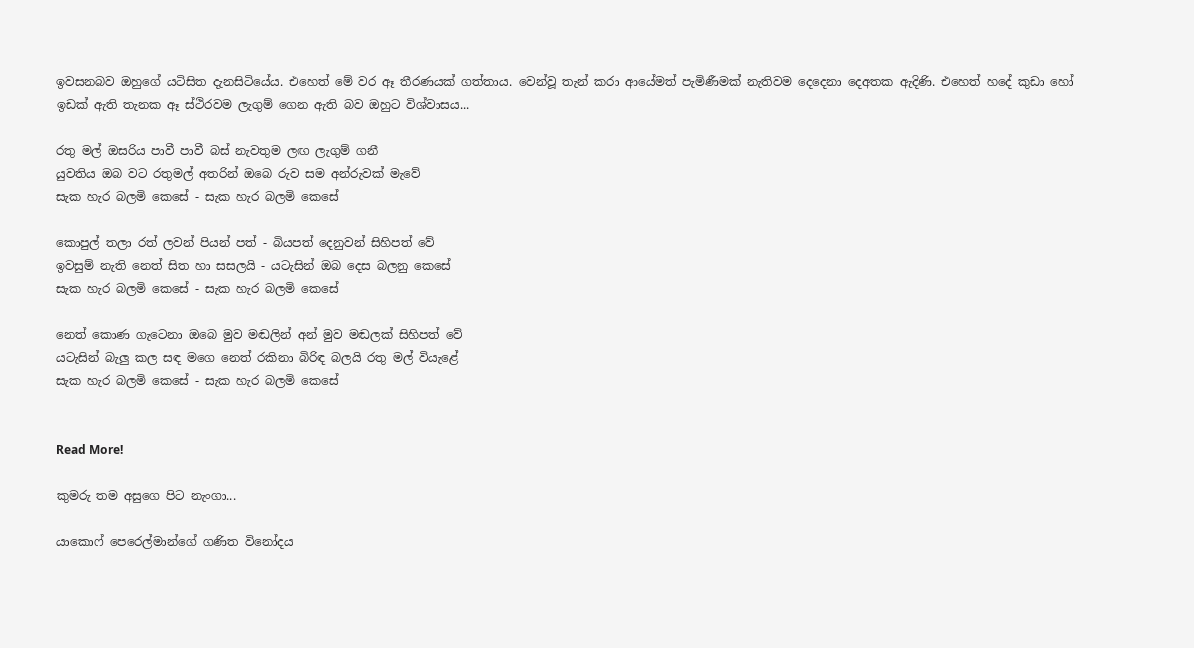ඉවසනබව ඔහුගේ යටිසිත දැනසිටියේය. එහෙත් මේ වර ඈ තීරණයක් ගත්තාය. වෙන්වූ තැන් කරා ආයේමත් පැමිණීමක් නැතිවම දෙදෙනා දෙඅතක ඇදිණි. එහෙත් හදේ කුඩා හෝ ඉඩක් ඇති තැනක ඈ ස්ථිරවම ලැගුම් ගෙන ඇති බව ඔහුට විශ්වාසය...

රතු මල් ඔසරිය පාවී පාවී බස් නැවතුම ලඟ ලැගුම් ගනී
යුවතිය ඔබ වට රතුමල් අතරින් ඔබෙ රුව සම අන්රුවක් මැවේ
සැක හැර බලමි කෙසේ - සැක හැර බලමි කෙසේ

කොපුල් තලා රත් ලවන් පියන් පත් - බියපත් දෙනුවන් සිහිපත් වේ
ඉවසුම් නැති නෙත් සිත හා සසලයි - යටැසින් ඔබ දෙස බලනු කෙසේ
සැක හැර බලමි කෙසේ - සැක හැර බලමි කෙසේ

නෙත් කොණ ගැටෙනා ඔබෙ මුව මඬලින් අන් මුව මඬලක් සිහිපත් වේ
යටැසින් බැලු කල සඳ මගෙ නෙත් රකිනා බිරිඳ බලයි රතු මල් වියැළේ
සැක හැර බලමි කෙසේ - සැක හැර බලමි කෙසේ


Read More!

කුමරු තම අසුගෙ පිට නැංගා...

යාකොෆ් පෙරෙල්මාන්ගේ ගණිත විනෝදය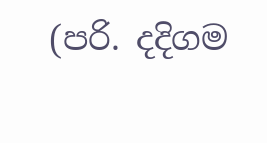(පරි. දදිගම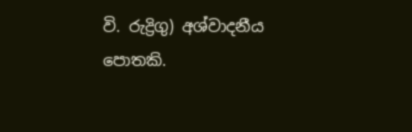වි. රුද්‍රිගු) අශ්වාදනීය පොතකි.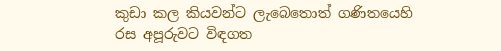කුඩා කල කියවන්ට ලැබෙතොත් ගණිතයෙහි රස අපූරුවට විඳගත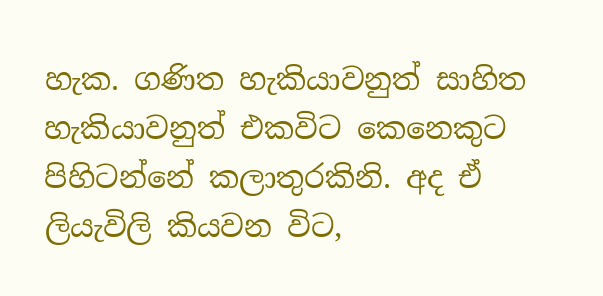හැක. ගණිත හැකියාවනුත් සාහිත හැකියාවනුත් එකවිට කෙනෙකුට පිහිටන්නේ කලාතුරකිනි. අද ඒ ලියැවිලි කියවන විට,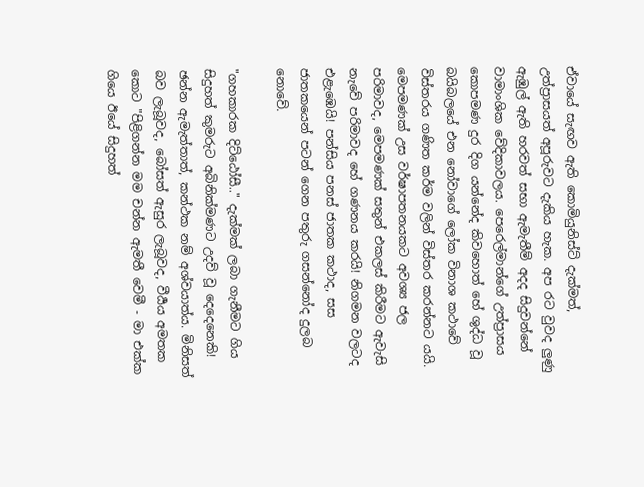ඒවායේ සැඟව ඇති කොමියුනිස්ට් දැක්මත්, උත්ප්‍රාසයත් අපූරුවට දැකිය හැක. අප රට වුවද ලුණු ඇඹුල් ඇති හරවත් සභා ඇමැතීම් අදද සිදුවන්නේ වාමාංශික වේදිකාවලය. පෙරෙල්මාන්ගේ උත්ප්‍රාසය කොපමණ දුර දිග යන්නේද කිවහොත් හේ ශුද්ධ වූ බයිබලයේ එන නෝවාගේ ලෝක විනාශ කථාවේ විස්තරය ගණිත කර්ම වලින් විස්තර කරන්නට යයි. මෙපමණක් උස වර්ෂාපතනයකට අවශ්‍ය ජල පරිමාවද, මෙපමණක් සතුන් එකලස් කිරීමට ඇවැසි නැවේ පරිමාවද හේ ගණනය කරයි! නිගමන වලටද එළැඹෙයි! පන්සිය පනස් ජාතක කථාද, සස ජාතකයෙන් පටන් ගෙන පතුරු ගසන්නෝද දුලබ නොවේ.

"ගහකාරක දිට්ඨෝසී.." දැක්මක් ලබා ගැනීමට ගිය සිදුහත් කුමරුට අබිනික්මණට උදව් වූ දෙදෙනෙකි! ඡන්න ඇමැත්තාත්, කන්ථක නම් අශ්වයාත්ය. මිනිසත් බව ලැබූවද, බෝසත් ඇසුර ලැබූවද, වීර්‍යය අමතක කොට "පිළිගන්න මම චන්න ඇමතී වෙමී - මා එක්ක ගියෙ ඊයේ සිදුහත්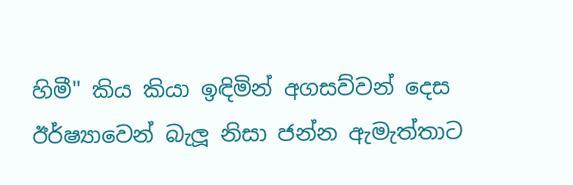හිමී" කිය කියා ඉඳිමින් අගසව්වන් දෙස ඊර්ෂ්‍යාවෙන් බැලූ නිසා ජන්න ඇමැත්තාට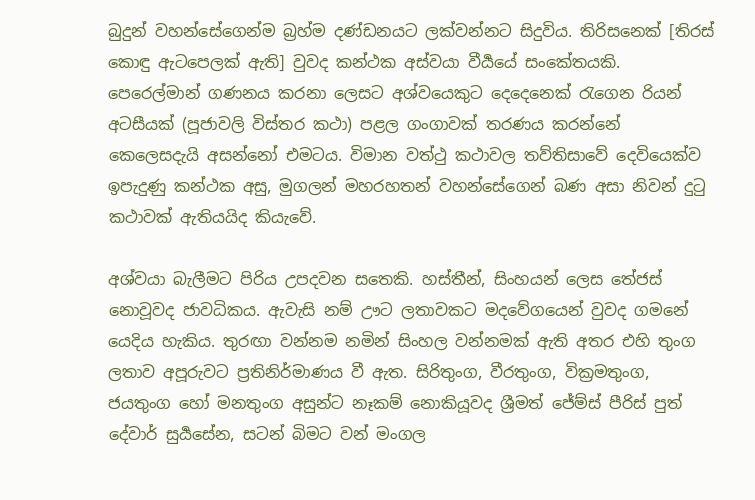බුදුන් වහන්සේගෙන්ම බ්‍රහ්ම දණ්ඩනයට ලක්වන්නට සිදුවිය. තිරිසනෙක් [තිරස් කොඳු ඇටපෙලක් ඇති] වුවද කන්ථක අස්වයා වීර්‍යයේ සංකේතයකි. පෙරෙල්මාන් ගණනය කරනා ලෙසට අශ්වයෙකුට දෙදෙනෙක් රැගෙන රියන් අටසීයක් (පූජාවලි විස්තර කථා) පළල ගංගාවක් තරණය කරන්නේ කෙලෙසදැයි අසන්නෝ එමටය. විමාන වත්ථු කථාවල තව්තිසාවේ දෙවියෙක්ව ඉපැදුණු කන්ථක අසු, මුගලන් මහරහතන් වහන්සේගෙන් බණ අසා නිවන් දුටු කථාවක් ඇතියයිද කියැවේ.

අශ්වයා බැලීමට පිරිය උපදවන සතෙකි. හස්තීන්, සිංහයන් ලෙස තේජස් නොවූවද ජාවධිකය. ඇවැසි නම් ඌට ලතාවකට මදවේගයෙන් වුවද ගමනේ යෙදිය හැකිය. තුරඟා වන්නම නමින් සිංහල වන්නමක් ඇති අතර එහි තුංග ලතාව අපූරුවට ප්‍රතිනිර්මාණය වී ඇත. සිරිතුංග, වීරතුංග, වික්‍රමතුංග, ජයතුංග හෝ මනතුංග අසුන්ට නෑකම් නොකියූවද ශ්‍රීමත් ජේම්ස් පීරිස් පුත් දේවාර් සුර්‍යසේන, සටන් බිමට වන් මංගල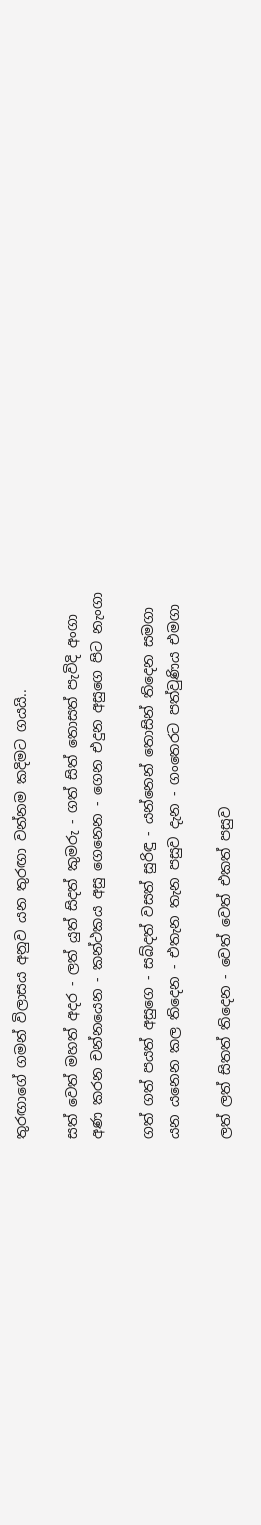තුරඟාගේ ගමන් විලාසය අනුව යන තුරඟා වන්නම කදිමට ගයයි..

සත් වෙත් මහත් අදර - ලත් යුත් සිදත් කුමරු - ගත් සිත් තොසත් පැවිදි අංගා
අණ කරන චන්නයෙන - කන්ථකය අසු ගෙනෙන - ගෙන එදුන අසුගෙ පිට නැංගා

ගත් ගත් පයත් අසුගෙ - සබ්දත් වසත් සුරිඳු - යන්නෙන් තොසින් තිදෙන සමගා
යන යනෙන කල තිදෙන - එතැන තැන පසුව දැන - ගංතෙරට පත්වුණිය එමගා

ලත් ලත් සිතත් තිදෙන - වෙත් වෙත් එකත් පසුව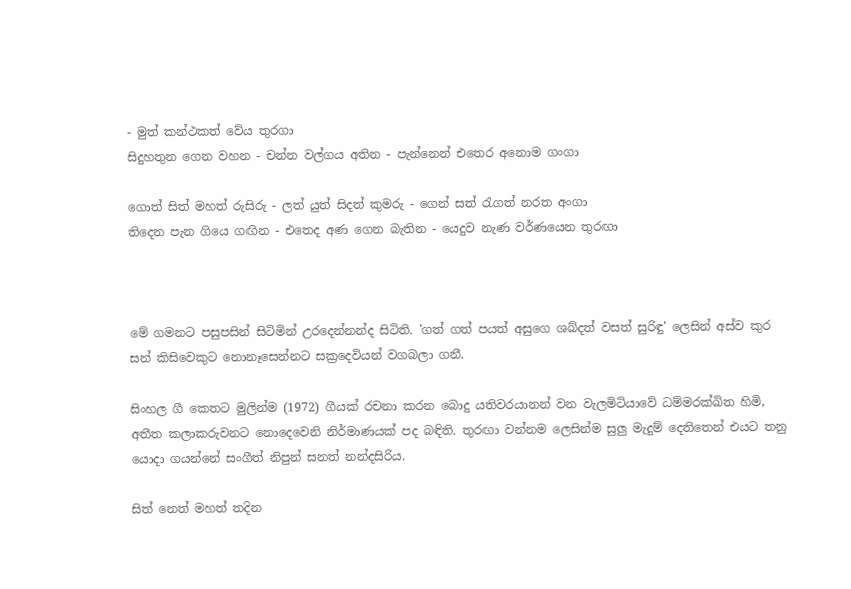- මුත් කන්ථකත් වේය තුරගා
සිදුහතුන ගෙන වහන - චන්න වල්ගය අතින - පැන්නෙන් එතෙර අනොම ගංගා

ගොත් සිත් මහත් රුසිරු - ලත් යුත් සිදත් කුමරු - ගෙන් සත් රැගත් නරත අංගා
තිදෙන පැන ගියෙ ගඟින - එතෙද අණ ගෙන බැතින - යෙදුව නැණ වර්ණයෙන තුරඟා



මේ ගමනට පසුපසින් සිටිමින් උරදෙන්නන්ද සිටිති. 'ගත් ගත් පයත් අසුගෙ ශබ්දත් වසත් සුරිඳු' ලෙසින් අස්ව කුර සන් කිසිවෙකුට නොනෑසෙන්නට සක්‍රදෙවියන් වගබලා ගනී.

සිංහල ගී කෙතට මුලින්ම (1972) ගීයක් රචනා කරන බොදු යතිවරයානන් වන වැලමිටියාවේ ධම්මරක්ඛිත හිමි, අතීත කලාකරුවනට නොදෙවෙනි නිර්මාණයක් පද බඳිති. තුරඟා වන්නම ලෙසින්ම සුලු මැදුම් දෙතිතෙන් එයට තනු යොදා ගයන්නේ සංගීත් නිපුන් සනත් නන්දසිරිය.

සිත් නෙත් මහත් තදින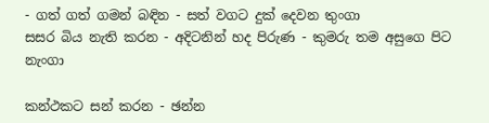- ගත් ගත් ගමන් බඳින - සත් වගට දුක් දෙවන තුංගා
සසර බිය නැති කරන - අදිටනින් හද පිරුණ - කුමරු තම අසුගෙ පිට නැංගා

කන්ථකට සන් කරන - ඡන්න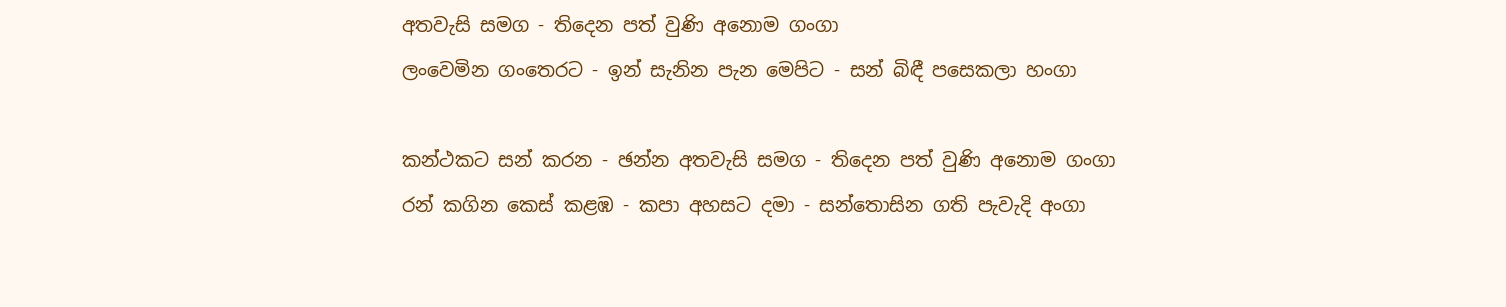අතවැසි සමග - තිදෙන පත් වුණි අනොම ගංගා
ලංවෙමින ගංතෙරට - ඉන් සැනින පැන මෙපිට - සන් බිඳී පසෙකලා හංගා

කන්ථකට සන් කරන - ඡන්න අතවැසි සමග - තිදෙන පත් වුණි අනොම ගංගා
රන් කගින කෙස් කළඹ - කපා අහසට දමා - සන්තොසින ගති පැවැදි අංගා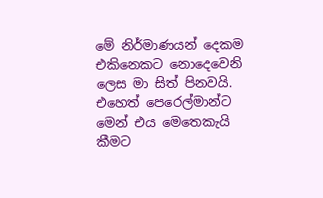මේ නිර්මාණයන් දෙකම එකිනෙකට නොදෙවෙනි ලෙස මා සිත් පිනවයි. එහෙත් පෙරෙල්මාන්ට මෙන් එය මෙතෙකැයි කීමට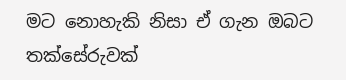මට නොහැකි නිසා ඒ ගැන ඔබට තක්සේරුවක්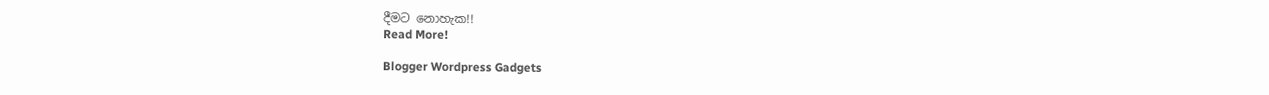දීමට නොහැක!!
Read More!

Blogger Wordpress Gadgets